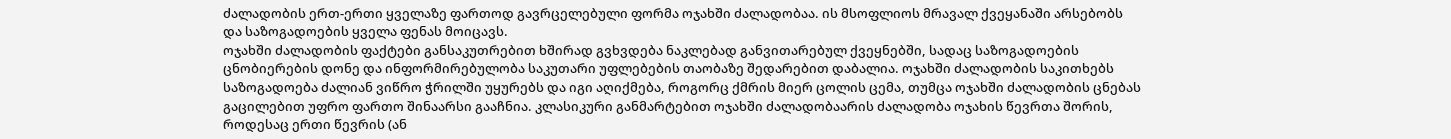ძალადობის ერთ-ერთი ყველაზე ფართოდ გავრცელებული ფორმა ოჯახში ძალადობაა. ის მსოფლიოს მრავალ ქვეყანაში არსებობს და საზოგადოების ყველა ფენას მოიცავს.
ოჯახში ძალადობის ფაქტები განსაკუთრებით ხშირად გვხვდება ნაკლებად განვითარებულ ქვეყნებში, სადაც საზოგადოების ცნობიერების დონე და ინფორმირებულობა საკუთარი უფლებების თაობაზე შედარებით დაბალია. ოჯახში ძალადობის საკითხებს საზოგადოება ძალიან ვიწრო ჭრილში უყურებს და იგი აღიქმება, როგორც ქმრის მიერ ცოლის ცემა, თუმცა ოჯახში ძალადობის ცნებას გაცილებით უფრო ფართო შინაარსი გააჩნია. კლასიკური განმარტებით ოჯახში ძალადობაარის ძალადობა ოჯახის წევრთა შორის, როდესაც ერთი წევრის (ან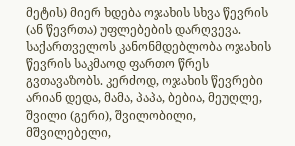მეტის) მიერ ხდება ოჯახის სხვა წევრის (ან წევრთა) უფლებების დარღვევა.
საქართველოს კანონმდებლობა ოჯახის წევრის საკმაოდ ფართო წრეს გვთავაზობს. კერძოდ, ოჯახის წევრები არიან დედა, მამა, პაპა, ბებია, მეუღლე, შვილი (გერი), შვილობილი, მშვილებელი,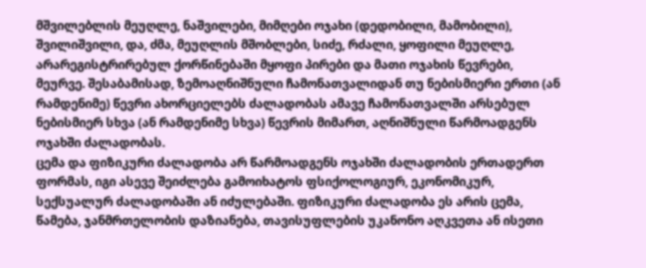მშვილებლის მეუღლე, ნაშვილები, მიმღები ოჯახი (დედობილი, მამობილი), შვილიშვილი, და, ძმა, მეუღლის მშობლები, სიძე, რძალი, ყოფილი მეუღლე, არარეგისტრირებულ ქორწინებაში მყოფი პირები და მათი ოჯახის წევრები, მეურვე. შესაბამისად, ზემოაღნიშნული ჩამონათვალიდან თუ ნებისმიერი ერთი (ან რამდენიმე) წევრი ახორციელებს ძალადობას ამავე ჩამონათვალში არსებულ ნებისმიერ სხვა (ან რამდენიმე სხვა) წევრის მიმართ, აღნიშნული წარმოადგენს ოჯახში ძალადობას.
ცემა და ფიზიკური ძალადობა არ წარმოადგენს ოჯახში ძალადობის ერთადერთ ფორმას, იგი ასევე შეიძლება გამოიხატოს ფსიქოლოგიურ, ეკონომიკურ, სექსუალურ ძალადობაში ან იძულებაში. ფიზიკური ძალადობა ეს არის ცემა, წამება, ჯანმრთელობის დაზიანება, თავისუფლების უკანონო აღკვეთა ან ისეთი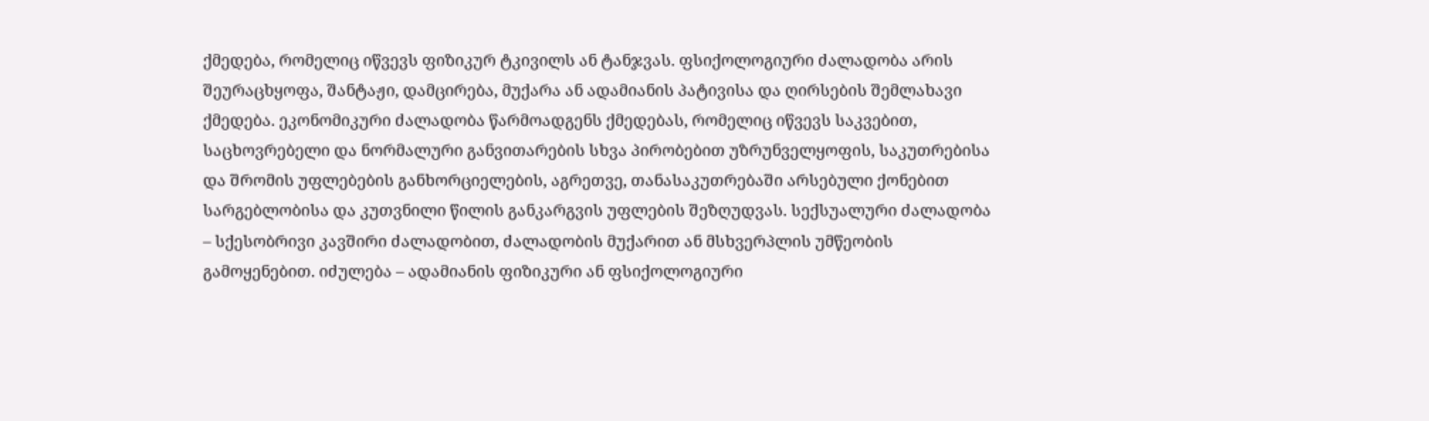ქმედება, რომელიც იწვევს ფიზიკურ ტკივილს ან ტანჯვას. ფსიქოლოგიური ძალადობა არის შეურაცხყოფა, შანტაჟი, დამცირება, მუქარა ან ადამიანის პატივისა და ღირსების შემლახავი ქმედება. ეკონომიკური ძალადობა წარმოადგენს ქმედებას, რომელიც იწვევს საკვებით, საცხოვრებელი და ნორმალური განვითარების სხვა პირობებით უზრუნველყოფის, საკუთრებისა და შრომის უფლებების განხორციელების, აგრეთვე, თანასაკუთრებაში არსებული ქონებით სარგებლობისა და კუთვნილი წილის განკარგვის უფლების შეზღუდვას. სექსუალური ძალადობა – სქესობრივი კავშირი ძალადობით, ძალადობის მუქარით ან მსხვერპლის უმწეობის გამოყენებით. იძულება – ადამიანის ფიზიკური ან ფსიქოლოგიური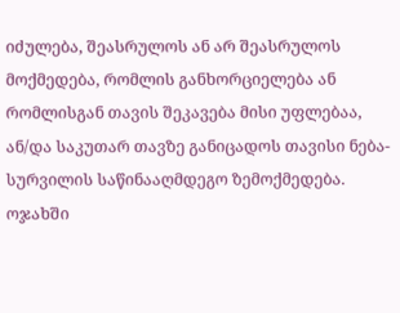იძულება, შეასრულოს ან არ შეასრულოს მოქმედება, რომლის განხორციელება ან რომლისგან თავის შეკავება მისი უფლებაა, ან/და საკუთარ თავზე განიცადოს თავისი ნება-სურვილის საწინააღმდეგო ზემოქმედება.
ოჯახში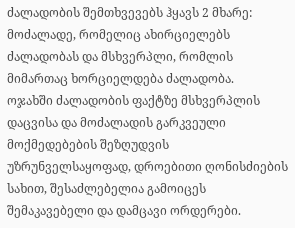ძალადობის შემთხვევებს ჰყავს 2 მხარე: მოძალადე, რომელიც ახირციელებს ძალადობას და მსხვერპლი, რომლის მიმართაც ხორციელდება ძალადობა.
ოჯახში ძალადობის ფაქტზე მსხვერპლის დაცვისა და მოძალადის გარკვეული მოქმედებების შეზღუდვის უზრუნველსაყოფად, დროებითი ღონისძიების სახით, შესაძლებელია გამოიცეს შემაკავებელი და დამცავი ორდერები.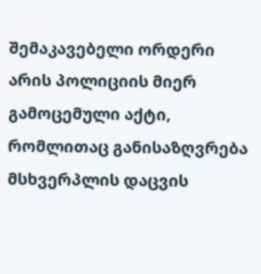შემაკავებელი ორდერი არის პოლიციის მიერ გამოცემული აქტი, რომლითაც განისაზღვრება მსხვერპლის დაცვის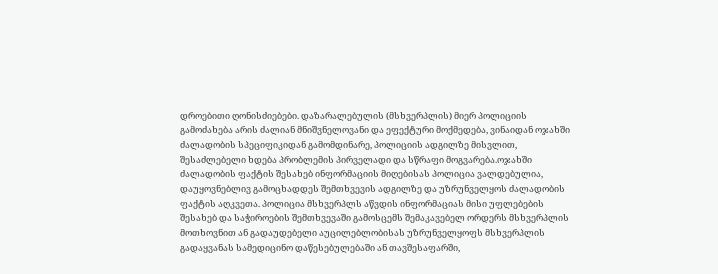დროებითი ღონისძიებები. დაზარალებულის (მსხვერპლის) მიერ პოლიციის გამოძახება არის ძალიან მნიშვნელოვანი და ეფექტური მოქმედება, ვინაიდან ოჯახში ძალადობის სპეციფიკიდან გამომდინარე, პოლიციის ადგილზე მისვლით, შესაძლებელი ხდება პრობლემის პირველადი და სწრაფი მოგვარება.ოჯახში ძალადობის ფაქტის შესახებ ინფორმაციის მიღებისას პოლიცია ვალდებულია, დაუყოვნებლივ გამოცხადდეს შემთხვევის ადგილზე და უზრუნველყოს ძალადობის ფაქტის აღკვეთა. პოლიცია მსხვერპლს აწვდის ინფორმაციას მისი უფლებების შესახებ და საჭიროების შემთხვევაში გამოსცემს შემაკავებელ ორდერს მსხვერპლის მოთხოვნით ან გადაუდებელი აუცილებლობისას უზრუნველყოფს მსხვერპლის გადაყვანას სამედიცინო დაწესებულებაში ან თავშესაფარში,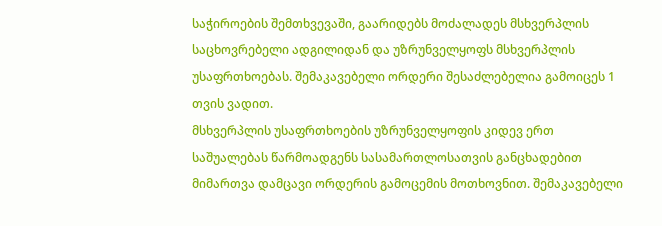საჭიროების შემთხვევაში, გაარიდებს მოძალადეს მსხვერპლის საცხოვრებელი ადგილიდან და უზრუნველყოფს მსხვერპლის უსაფრთხოებას. შემაკავებელი ორდერი შესაძლებელია გამოიცეს 1 თვის ვადით.
მსხვერპლის უსაფრთხოების უზრუნველყოფის კიდევ ერთ საშუალებას წარმოადგენს სასამართლოსათვის განცხადებით მიმართვა დამცავი ორდერის გამოცემის მოთხოვნით. შემაკავებელი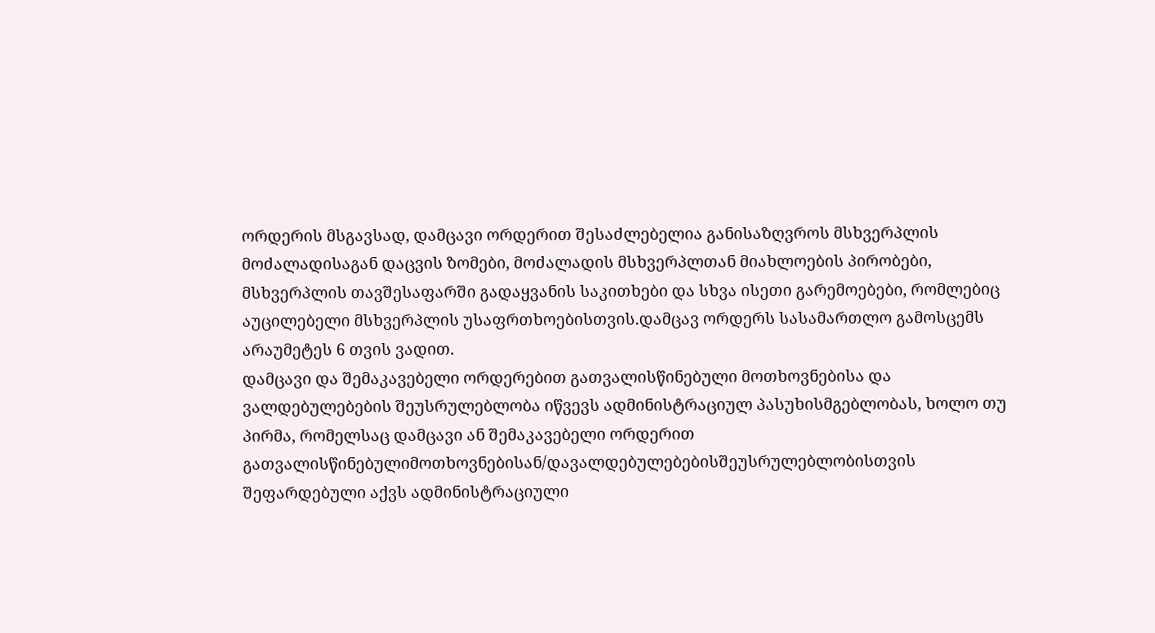ორდერის მსგავსად, დამცავი ორდერით შესაძლებელია განისაზღვროს მსხვერპლის მოძალადისაგან დაცვის ზომები, მოძალადის მსხვერპლთან მიახლოების პირობები, მსხვერპლის თავშესაფარში გადაყვანის საკითხები და სხვა ისეთი გარემოებები, რომლებიც აუცილებელი მსხვერპლის უსაფრთხოებისთვის.დამცავ ორდერს სასამართლო გამოსცემს არაუმეტეს 6 თვის ვადით.
დამცავი და შემაკავებელი ორდერებით გათვალისწინებული მოთხოვნებისა და ვალდებულებების შეუსრულებლობა იწვევს ადმინისტრაციულ პასუხისმგებლობას, ხოლო თუ პირმა, რომელსაც დამცავი ან შემაკავებელი ორდერით გათვალისწინებულიმოთხოვნებისან/დავალდებულებებისშეუსრულებლობისთვის შეფარდებული აქვს ადმინისტრაციული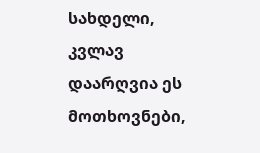სახდელი, კვლავ დაარღვია ეს მოთხოვნები,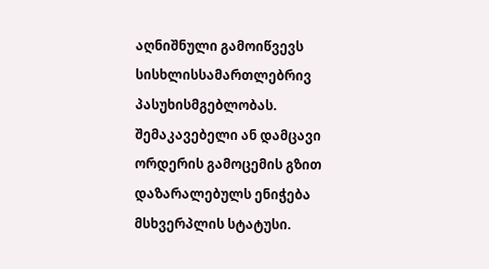აღნიშნული გამოიწვევს სისხლისსამართლებრივ პასუხისმგებლობას.
შემაკავებელი ან დამცავი ორდერის გამოცემის გზით დაზარალებულს ენიჭება მსხვერპლის სტატუსი.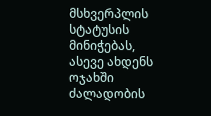მსხვერპლის სტატუსის მინიჭებას, ასევე ახდენს ოჯახში ძალადობის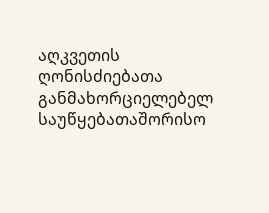აღკვეთის ღონისძიებათა განმახორციელებელ საუწყებათაშორისო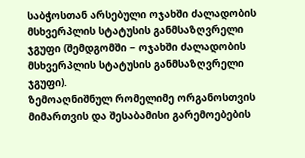საბჭოსთან არსებული ოჯახში ძალადობის მსხვერპლის სტატუსის განმსაზღვრელი ჯგუფი (შემდგომში − ოჯახში ძალადობის მსხვერპლის სტატუსის განმსაზღვრელი ჯგუფი).
ზემოაღნიშნულ რომელიმე ორგანოსთვის მიმართვის და შესაბამისი გარემოებების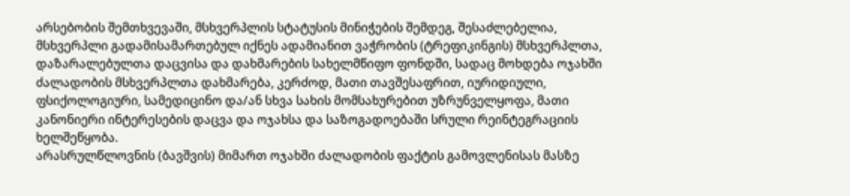არსებობის შემთხვევაში, მსხვერპლის სტატუსის მინიჭების შემდეგ, შესაძლებელია, მსხვერპლი გადამისამართებულ იქნეს ადამიანით ვაჭრობის (ტრეფიკინგის) მსხვერპლთა, დაზარალებულთა დაცვისა და დახმარების სახელმწიფო ფონდში, სადაც მოხდება ოჯახში ძალადობის მსხვერპლთა დახმარება, კერძოდ, მათი თავშესაფრით, იურიდიული, ფსიქოლოგიური, სამედიცინო და/ან სხვა სახის მომსახურებით უზრუნველყოფა, მათი კანონიერი ინტერესების დაცვა და ოჯახსა და საზოგადოებაში სრული რეინტეგრაციის ხელშეწყობა.
არასრულწლოვნის (ბავშვის) მიმართ ოჯახში ძალადობის ფაქტის გამოვლენისას მასზე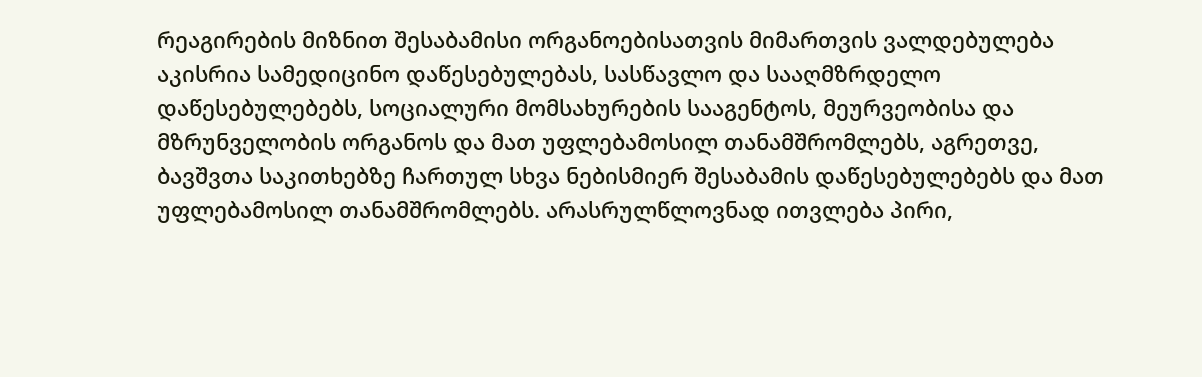რეაგირების მიზნით შესაბამისი ორგანოებისათვის მიმართვის ვალდებულება აკისრია სამედიცინო დაწესებულებას, სასწავლო და სააღმზრდელო დაწესებულებებს, სოციალური მომსახურების სააგენტოს, მეურვეობისა და მზრუნველობის ორგანოს და მათ უფლებამოსილ თანამშრომლებს, აგრეთვე, ბავშვთა საკითხებზე ჩართულ სხვა ნებისმიერ შესაბამის დაწესებულებებს და მათ უფლებამოსილ თანამშრომლებს. არასრულწლოვნად ითვლება პირი,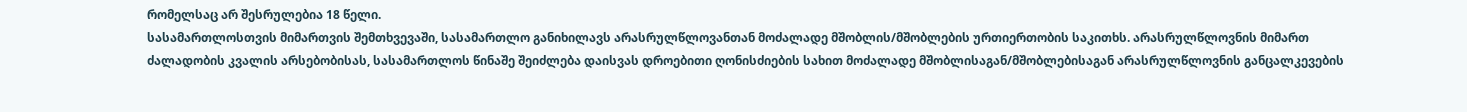რომელსაც არ შესრულებია 18 წელი.
სასამართლოსთვის მიმართვის შემთხვევაში, სასამართლო განიხილავს არასრულწლოვანთან მოძალადე მშობლის/მშობლების ურთიერთობის საკითხს. არასრულწლოვნის მიმართ ძალადობის კვალის არსებობისას, სასამართლოს წინაშე შეიძლება დაისვას დროებითი ღონისძიების სახით მოძალადე მშობლისაგან/მშობლებისაგან არასრულწლოვნის განცალკევების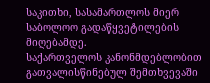საკითხი, სასამართლოს მიერ საბოლოო გადაწყვეტილების მიღებამდე.
საქართველოს კანონმდებლობით გათვალისწინებულ შემთხვევაში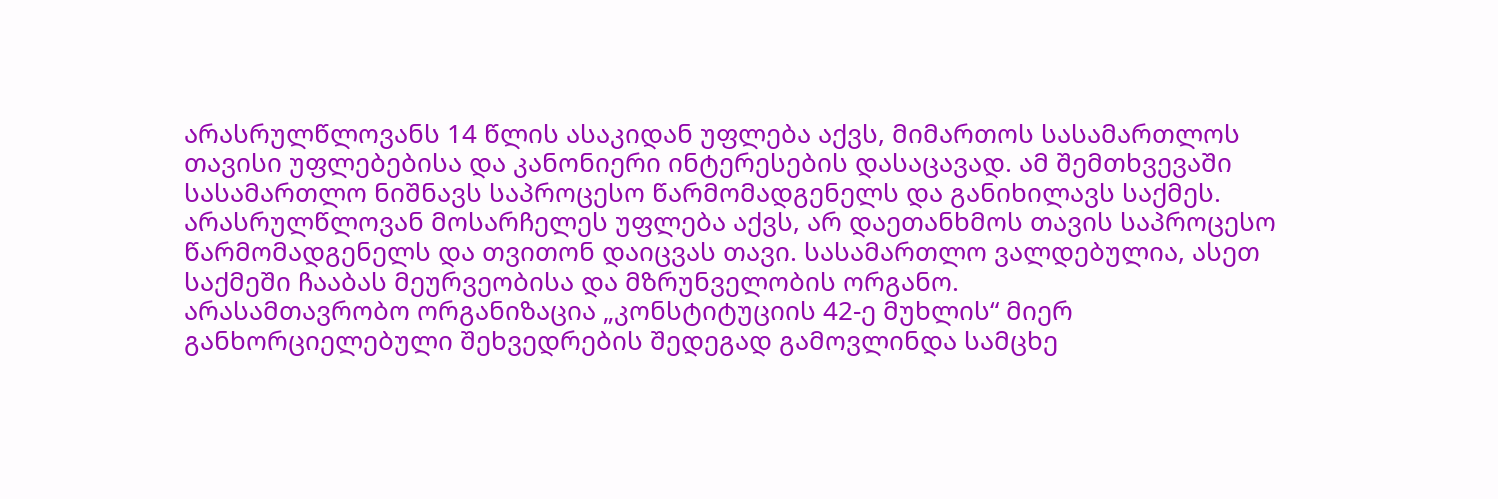არასრულწლოვანს 14 წლის ასაკიდან უფლება აქვს, მიმართოს სასამართლოს თავისი უფლებებისა და კანონიერი ინტერესების დასაცავად. ამ შემთხვევაში სასამართლო ნიშნავს საპროცესო წარმომადგენელს და განიხილავს საქმეს. არასრულწლოვან მოსარჩელეს უფლება აქვს, არ დაეთანხმოს თავის საპროცესო წარმომადგენელს და თვითონ დაიცვას თავი. სასამართლო ვალდებულია, ასეთ საქმეში ჩააბას მეურვეობისა და მზრუნველობის ორგანო.
არასამთავრობო ორგანიზაცია „კონსტიტუციის 42-ე მუხლის“ მიერ განხორციელებული შეხვედრების შედეგად გამოვლინდა სამცხე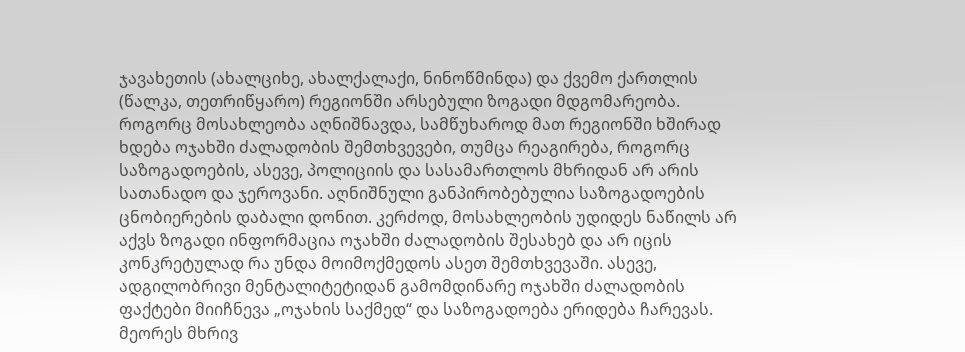ჯავახეთის (ახალციხე, ახალქალაქი, ნინოწმინდა) და ქვემო ქართლის (წალკა, თეთრიწყარო) რეგიონში არსებული ზოგადი მდგომარეობა. როგორც მოსახლეობა აღნიშნავდა, სამწუხაროდ მათ რეგიონში ხშირად ხდება ოჯახში ძალადობის შემთხვევები, თუმცა რეაგირება, როგორც საზოგადოების, ასევე, პოლიციის და სასამართლოს მხრიდან არ არის სათანადო და ჯეროვანი. აღნიშნული განპირობებულია საზოგადოების ცნობიერების დაბალი დონით. კერძოდ, მოსახლეობის უდიდეს ნაწილს არ აქვს ზოგადი ინფორმაცია ოჯახში ძალადობის შესახებ და არ იცის კონკრეტულად რა უნდა მოიმოქმედოს ასეთ შემთხვევაში. ასევე, ადგილობრივი მენტალიტეტიდან გამომდინარე ოჯახში ძალადობის ფაქტები მიიჩნევა „ოჯახის საქმედ“ და საზოგადოება ერიდება ჩარევას. მეორეს მხრივ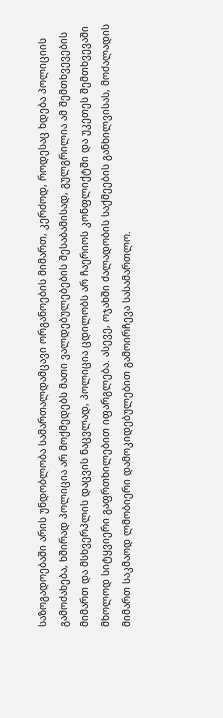საზოგადოებაში არის უნდობლობა სამართალდამცავი ორგანოების მიმართ, კერძოდ, როდესაც ხდება პოლიციის გამოძახება, ხშირად პოლიცია არ მოქმედებს მათი ვალდებულებების შესაბამისად, გულგრილია ამ შემთხვევების მიმართ და მსხვერპლის დაცვის ნაცვლად, პოლიცია ცდილობს არ ჩაერიოს კონფლიქტში და უკეთეს შემთხვევაში მხოლოდ სიტყვიერი გაფრთხილებით იფარგლება. ასევე, ოჯახში ძალადობის საქმეების განხილვისას, მოძალადის მიმართ საკმაოდ ლმობიერი დამოკიდებულებით გამოირჩევა სასამართლო.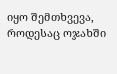იყო შემთხვევა, როდესაც ოჯახში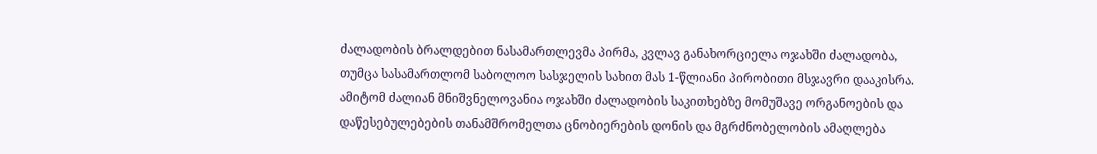ძალადობის ბრალდებით ნასამართლევმა პირმა, კვლავ განახორციელა ოჯახში ძალადობა, თუმცა სასამართლომ საბოლოო სასჯელის სახით მას 1-წლიანი პირობითი მსჯავრი დააკისრა. ამიტომ ძალიან მნიშვნელოვანია ოჯახში ძალადობის საკითხებზე მომუშავე ორგანოების და დაწესებულებების თანამშრომელთა ცნობიერების დონის და მგრძნობელობის ამაღლება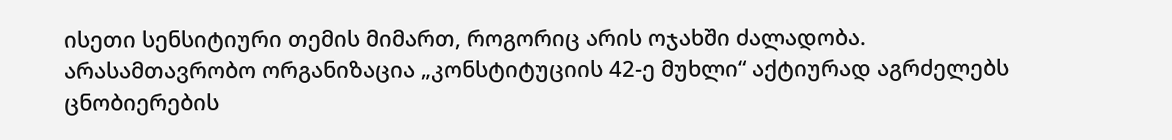ისეთი სენსიტიური თემის მიმართ, როგორიც არის ოჯახში ძალადობა.
არასამთავრობო ორგანიზაცია „კონსტიტუციის 42-ე მუხლი“ აქტიურად აგრძელებს ცნობიერების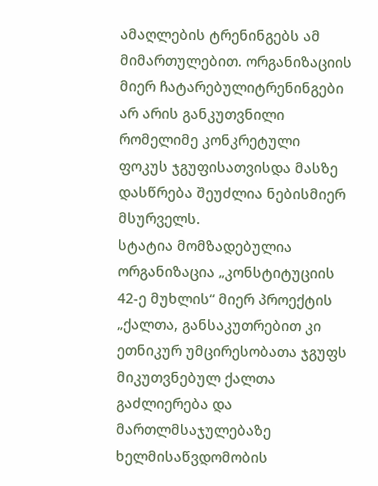ამაღლების ტრენინგებს ამ მიმართულებით. ორგანიზაციის მიერ ჩატარებულიტრენინგები არ არის განკუთვნილი რომელიმე კონკრეტული ფოკუს ჯგუფისათვისდა მასზე დასწრება შეუძლია ნებისმიერ მსურველს.
სტატია მომზადებულია ორგანიზაცია „კონსტიტუციის 42-ე მუხლის“ მიერ პროექტის „ქალთა, განსაკუთრებით კი ეთნიკურ უმცირესობათა ჯგუფს მიკუთვნებულ ქალთა გაძლიერება და მართლმსაჯულებაზე ხელმისაწვდომობის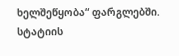ხელშეწყობა“ ფარგლებში.
სტატიის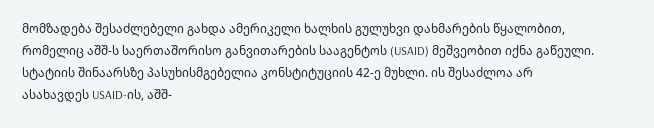მომზადება შესაძლებელი გახდა ამერიკელი ხალხის გულუხვი დახმარების წყალობით, რომელიც აშშ-ს საერთაშორისო განვითარების სააგენტოს (USAID) მეშვეობით იქნა გაწეული. სტატიის შინაარსზე პასუხისმგებელია კონსტიტუციის 42-ე მუხლი. ის შესაძლოა არ ასახავდეს USAID-ის, აშშ-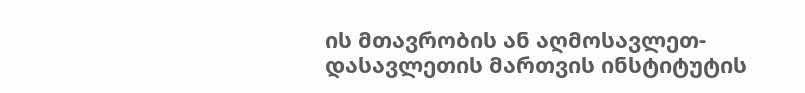ის მთავრობის ან აღმოსავლეთ-დასავლეთის მართვის ინსტიტუტის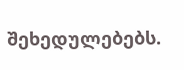შეხედულებებს.